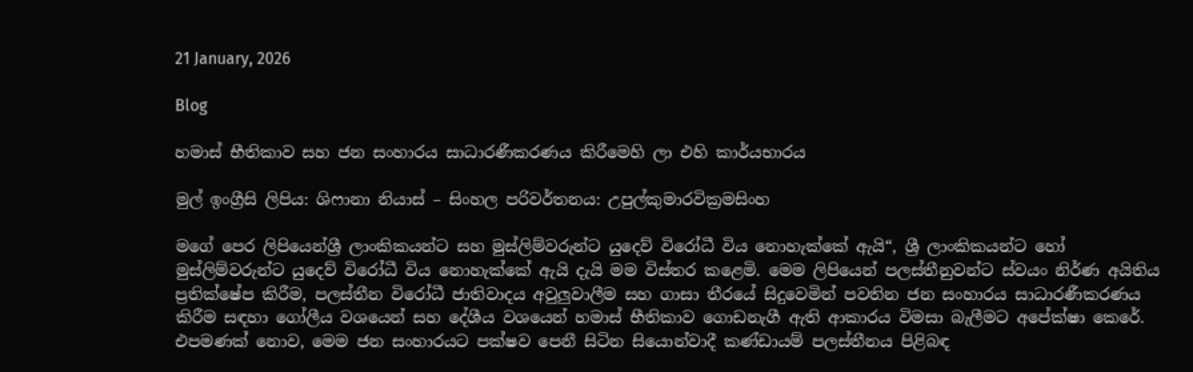21 January, 2026

Blog

හමාස් භීතිකාව සහ ජන සංහාරය සාධාරණීකරණය කිරීමෙහි ලා එහි කාර්යභාරය

මුල් ඉංග්‍රීසි ලිපිය: ශිෆානා නියාස් – සිංහල පරිවර්තනය: උපුල්කුමාරවික්‍රමසිංහ

මගේ පෙර ලිපියෙන්ශ්‍රී ලාංකිකයන්ට සහ මුස්ලිම්වරුන්ට යුදෙව් විරෝධී විය නොහැක්කේ ඇයි“, ශ්‍රී ලාංකිකයන්ට හෝ මුස්ලිම්වරුන්ට යුදෙව් විරෝධී විය නොහැක්කේ ඇයි දැයි මම විස්තර කළෙමි. මෙම ලිපියෙන් පලස්තීනුවන්ට ස්වයං නිර්ණ අයිතිය ප්‍රතික්ෂේප කිරීම, පලස්තීන විරෝධී ජාතිවාදය අවුලුවාලීම සහ ගාසා තීරයේ සිදුවෙමින් පවතින ජන සංහාරය සාධාරණීකරණය කිරීම සඳහා ගෝලීය වශයෙන් සහ දේශීය වශයෙන් හමාස් භීතිකාව ගොඩනැගී ඇති ආකාරය විමසා බැලීමට අපේක්ෂා කෙරේ. එපමණක් නොව, මෙම ජන සංහාරයට පක්ෂව පෙනී සිටින සියොන්වාදී කණ්ඩායම් පලස්තීනය පිළිබඳ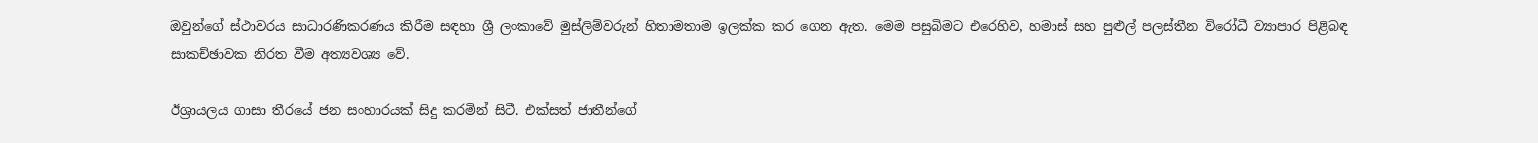ඔවුන්ගේ ස්ථාවරය සාධාරණිකරණය කිරීම සඳහා ශ්‍රී ලංකාවේ මුස්ලිම්වරුන් හිතාමතාම ඉලක්ක කර ගෙන ඇත. මෙම පසුබිමට එරෙහිව, හමාස් සහ පුළුල් පලස්තීන විරෝධී ව්‍යාපාර පිළිබඳ සාකච්ඡාවක නිරත වීම අත්‍යවශ්‍ය වේ.

ඊශ්‍රායලය ගාසා තීරයේ ජන සංහාරයක් සිදු කරමින් සිටී. එක්සත් ජාතීන්ගේ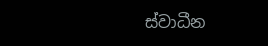ස්වාධීන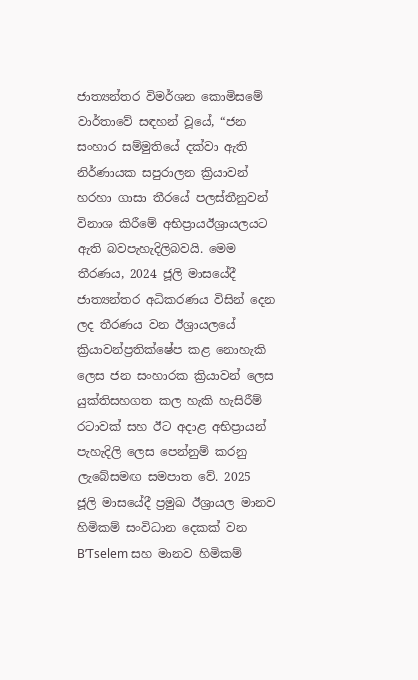ජාත්‍යන්තර විමර්ශන කොමිසමේ වාර්තාවේ සඳහන් වූයේ, “ජන සංහාර සම්මුතියේ දක්වා ඇති නිර්ණායක සපුරාලන ක්‍රියාවන් හරහා ගාසා තීරයේ පලස්තීනුවන් විනාශ කිරීමේ අභිප්‍රායඊශ්‍රායලයට ඇති බවපැහැදිලිබවයි. මෙම තීරණය, 2024 ජූලි මාසයේදී ජාත්‍යන්තර අධිකරණය විසින් දෙන ලද තීරණය වන ඊශ්‍රායලයේ ක්‍රියාවන්ප්‍රතික්ෂේප කළ නොහැකි ලෙස ජන සංහාරක ක්‍රියාවන් ලෙස යුක්තිසහගත කල හැකි හැසිරීම් රටාවක් සහ ඊට අදාළ අභිප්‍රායන් පැහැදිලි ලෙස පෙන්නුම් කරනු ලැබේසමඟ සමපාත වේ. 2025 ජූලි මාසයේදී ප්‍රමුඛ ඊශ්‍රායල මානව හිමිකම් සංවිධාන දෙකක් වන B’Tselem සහ මානව හිමිකම්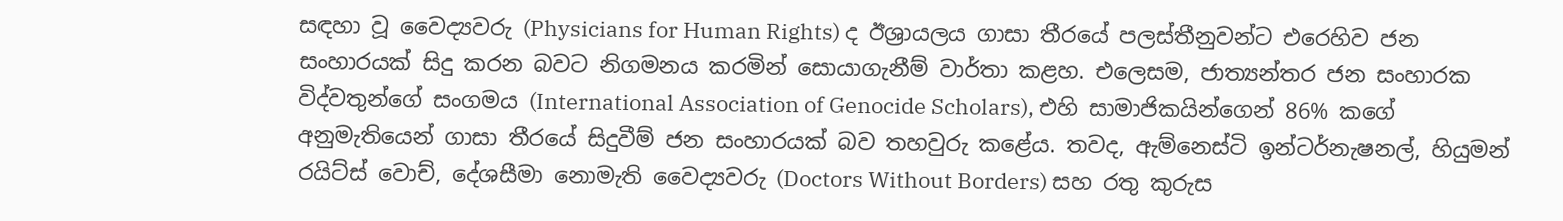සඳහා වූ වෛද්‍යවරු (Physicians for Human Rights) ද ඊශ්‍රායලය ගාසා තීරයේ පලස්තීනුවන්ට එරෙහිව ජන සංහාරයක් සිදු කරන බවට නිගමනය කරමින් සොයාගැනීම් වාර්තා කළහ. එලෙසම, ජාත්‍යන්තර ජන සංහාරක විද්වතුන්ගේ සංගමය (International Association of Genocide Scholars), එහි සාමාජිකයින්ගෙන් 86% කගේ අනුමැතියෙන් ගාසා තීරයේ සිදුවීම් ජන සංහාරයක් බව තහවුරු කළේය. තවද, ඇම්නෙස්ටි ඉන්ටර්නැෂනල්, හියුමන් රයිට්ස් වොච්, දේශසීමා නොමැති වෛද්‍යවරු (Doctors Without Borders) සහ රතු කුරුස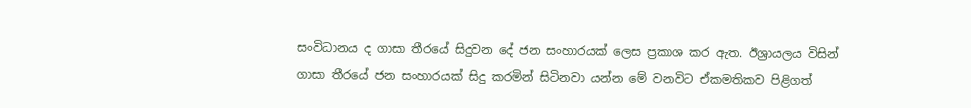සංවිධානය ද ගාසා තීරයේ සිදුවන දේ ජන සංහාරයක් ලෙස ප්‍රකාශ කර ඇත. ඊශ්‍රායලය විසින් ගාසා තීරයේ ජන සංහාරයක් සිදු කරමින් සිටිනවා යන්න මේ වනවිට ඒකමතිකව පිළිගත්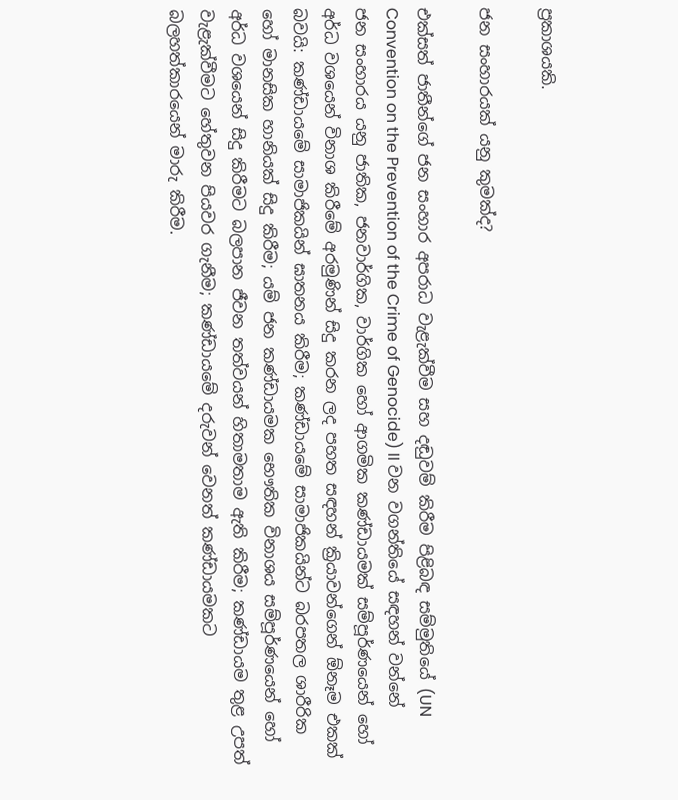ප්‍රකාශයකි.

ජන සංහාරයක් යනු කුමක්ද?

එක්සත් ජාතීන්ගේ ජන සංහාර අපරාධ වැළැක්වීම සහ දඬුවම් කිරීම පිළිබඳ සම්මුතියේ (UN Convention on the Prevention of the Crime of Genocide) II වන වගන්තියේ සඳහන් වන්නේ ජන සංහාරය යනු ජාතික, ජනවාර්ගික, වාර්ගික හෝ ආගමික කණ්ඩායමක් සම්පූර්ණයෙන් හෝ අර්ධ වශයෙන් විනාශ කිරීමේ අරමුණින් සිදු කරන ලද පහත සඳහන් ක්‍රියාවන්ගෙන් ඕනෑම එකක් බවයි: කණ්ඩායමේ සාමාජිකයින් ඝාතනය කිරීම; කණ්ඩායමේ සාමාජිකයින්ට බරපතල ශාරීරික හෝ මානසික හානියක් සිදු කිරීම; යම් ජන කණ්ඩායමක භෞතික විනාශය සම්පූර්ණයෙන් හෝ අර්ධ වශයෙන් සිදු කිරීමට බලපාන ජීවන තත්වයන් හිතාමතාම ඇති කිරීම; කණ්ඩායම තුළ උපත් වැළැක්වීමට හේතුවන පියවර ගැනීම; කණ්ඩායමේ දරුවන් වෙනත් කණ්ඩායමකට බලහත්කාරයෙන් මාරු කිරීම.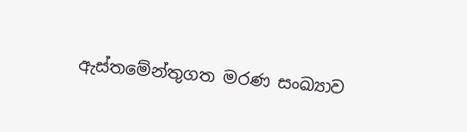ඇස්තමේන්තුගත මරණ සංඛ්‍යාව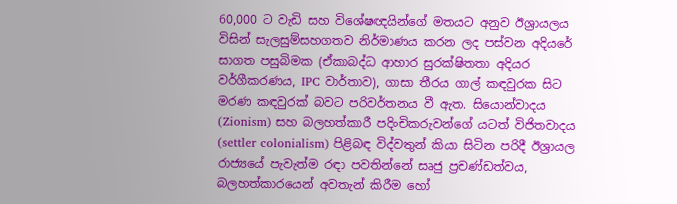60,000 ට වැඩි සහ විශේෂඥයින්ගේ මතයට අනුව ඊශ්‍රායලය විසින් සැලසුම්සහගතව නිර්මාණය කරන ලද පස්වන අදියරේ සාගත පසුබිමක (ඒකාබද්ධ ආහාර සුරක්ෂිතතා අදියර වර්ගීකරණය, IPC වාර්තාව), ගාසා තීරය ගාල් කඳවුරක සිට මරණ කඳවුරක් බවට පරිවර්තනය වී ඇත. සියොන්වාදය (Zionism) සහ බලහත්කාරී පදිංචිකරුවන්ගේ යටත් විජිතවාදය (settler colonialism) පිළිබඳ විද්වතුන් කියා සිටින පරිදී ඊශ්‍රායල රාජ්‍යයේ පැවැත්ම රඳා පවතින්නේ සෘජු ප්‍රචණ්ඩත්වය, බලහත්කාරයෙන් අවතැන් කිරීම හෝ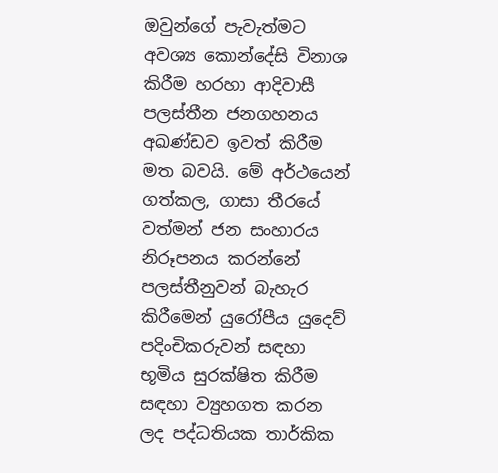ඔවුන්ගේ පැවැත්මට අවශ්‍ය කොන්දේසි විනාශ කිරීම හරහා ආදිවාසී පලස්තීන ජනගහනය අඛණ්ඩව ඉවත් කිරීම මත බවයි. මේ අර්ථයෙන් ගත්කල, ගාසා තීරයේ වත්මන් ජන සංහාරය නිරූපනය කරන්නේ පලස්තීනුවන් බැහැර කිරීමෙන් යුරෝපීය යුදෙව් පදිංචිකරුවන් සඳහා භූමිය සුරක්ෂිත කිරීම සඳහා ව්‍යුහගත කරන ලද පද්ධතියක තාර්කික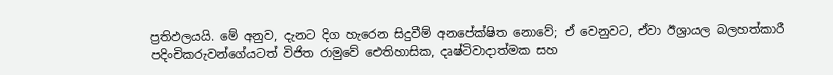ප්‍රතිඵලයයි. මේ අනුව, දැනට දිග හැරෙන සිදුවීම් අනපේක්ෂිත නොවේ; ඒ වෙනුවට, ඒවා ඊශ්‍රායල බලහත්කාරී පදිංචිකරුවන්ගේයටත් විජිත රාමුවේ ඓතිහාසික, දෘෂ්ටිවාදාත්මක සහ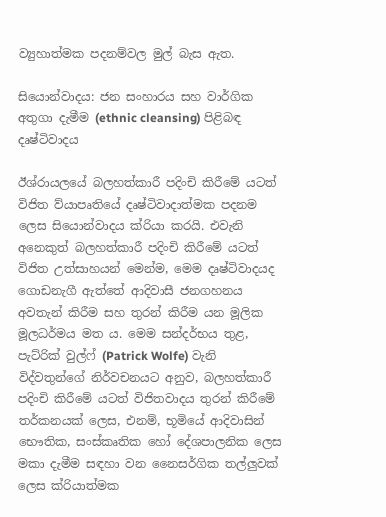ව්‍යුහාත්මක පදනම්වල මුල් බැස ඇත.

සියොන්වාදය: ජන සංහාරය සහ වාර්ගික අතුගා දැමීම (ethnic cleansing) පිළිබඳ දෘෂ්ටිවාදය

ඊශ්රායලයේ බලහත්කාරී පදිංචි කිරීමේ යටත් විජිත ව්යාපෘතියේ දෘෂ්ටිවාදාත්මක පදනම ලෙස සියොන්වාදය ක්රියා කරයි. එවැනි අනෙකුත් බලහත්කාරී පදිංචි කිරීමේ යටත් විජිත උත්සාහයන් මෙන්ම, මෙම දෘෂ්ටිවාදයද ගොඩනැගී ඇත්තේ ආදිවාසී ජනගහනය අවතැන් කිරීම සහ තුරන් කිරීම යන මූලික මූලධර්මය මත ය. මෙම සන්දර්භය තුළ, පැට්රික් වුල්ෆ් (Patrick Wolfe) වැනි විද්වතුන්ගේ නිර්වචනයට අනුව, බලහත්කාරී පදිංචි කිරීමේ යටත් විජිතවාදය තුරන් කිරීමේ තර්කනයක් ලෙස, එනම්, භූමියේ ආදිවාසින් භෞතික, සංස්කෘතික හෝ දේශපාලනික ලෙස මකා දැමීම සඳහා වන නෛසර්ගික තල්ලුවක් ලෙස ක්රියාත්මක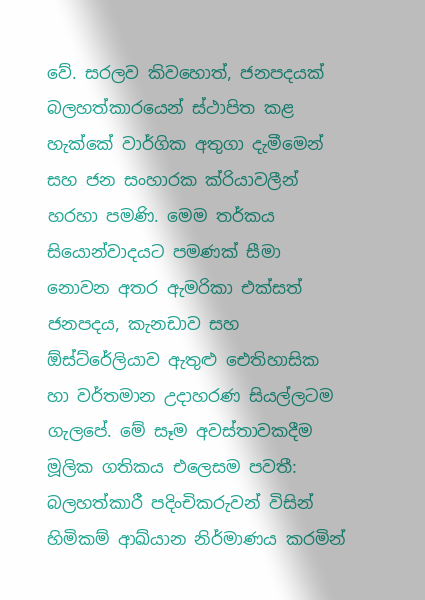වේ. සරලව කිවහොත්, ජනපදයක් බලහත්කාරයෙන් ස්ථාපිත කළ හැක්කේ වාර්ගික අතුගා දැමීමෙන් සහ ජන සංහාරක ක්රියාවලීන් හරහා පමණි. මෙම තර්කය සියොන්වාදයට පමණක් සීමා නොවන අතර ඇමරිකා එක්සත් ජනපදය, කැනඩාව සහ ඕස්ට්රේලියාව ඇතුළු ඓතිහාසික හා වර්තමාන උදාහරණ සියල්ලටම ගැලපේ. මේ සෑම අවස්තාවකදීම මූලික ගතිකය එලෙසම පවතී: බලහත්කාරී පදිංචිකරුවන් විසින් හිමිකම් ආඛ්යාන නිර්මාණය කරමින්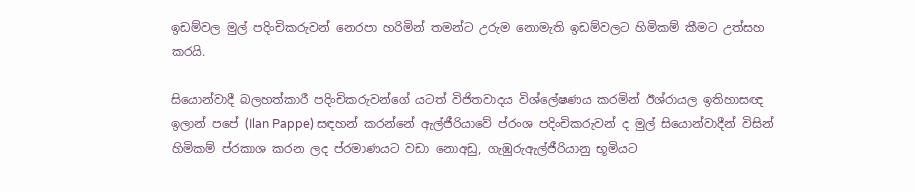ඉඩම්වල මුල් පදිංචිකරුවන් නෙරපා හරිමින් තමන්ට උරුම නොමැති ඉඩම්වලට හිමිකම් කීමට උත්සහ කරයි.

සියොන්වාදී බලහත්කාරී පදිංචිකරුවන්ගේ යටත් විජිතවාදය විශ්ලේෂණය කරමින් ඊශ්රායල ඉතිහාසඥ ඉලාන් පපේ (Ilan Pappe) සඳහන් කරන්නේ ඇල්ජීරියාවේ ප්රංශ පදිංචිකරුවන් ද මුල් සියොන්වාදීන් විසින් හිමිකම් ප්රකාශ කරන ලද ප්රමාණයට වඩා නොඅඩු, ගැඹුරුඇල්ජීරියානු භූමියට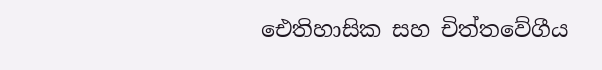ඓතිහාසික සහ චිත්තවේගීය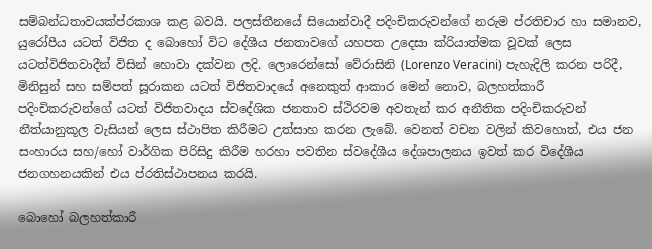සම්බන්ධතාවයක්ප්රකාශ කළ බවයි. පලස්තීනයේ සියොන්වාදී පදිංචිකරුවන්ගේ නරුම ප්රතිචාර හා සමානව, යුරෝපීය යටත් විජිත ද බොහෝ විට දේශීය ජනතාවගේ යහපත උදෙසා ක්රියාත්මක වූවක් ලෙස යටත්විජිතවාදීන් විසින් හොවා දක්වන ලදි. ලොරෙන්සෝ වේරාසිනි (Lorenzo Veracini) පැහැදිලි කරන පරිදී, මිනිසුන් සහ සම්පත් සූරාකන යටත් විජිතවාදයේ අනෙකුත් ආකාර මෙන් නොව, බලහත්කාරී පදිංචිකරුවන්ගේ යටත් විජිතවාදය ස්වදේශික ජනතාව ස්ථිරවම අවතැන් කර අනීතික පදිංචිකරුවන් නීත්යානුකූල වැසියන් ලෙස ස්ථාපිත කිරීමට උත්සාහ කරන ලැබේ. වෙනත් වචන වලින් කිවහොත්, එය ජන සංහාරය සහ/හෝ වාර්ගික පිරිසිදු කිරීම හරහා පවතින ස්වදේශීය දේශපාලනය ඉවත් කර විදේශීය ජනගහනයකින් එය ප්රතිස්ථාපනය කරයි.

බොහෝ බලහත්කාරී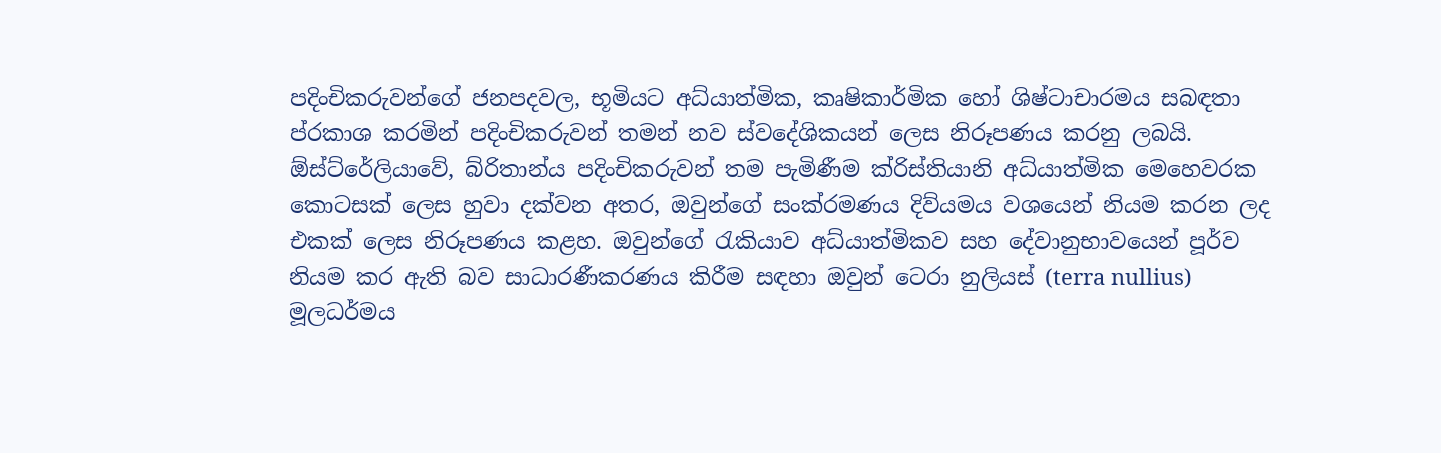පදිංචිකරුවන්ගේ ජනපදවල, භූමියට අධ්යාත්මික, කෘෂිකාර්මික හෝ ශිෂ්ටාචාරමය සබඳතා ප්රකාශ කරමින් පදිංචිකරුවන් තමන් නව ස්වදේශිකයන් ලෙස නිරූපණය කරනු ලබයි.  ඕස්ට්රේලියාවේ, බ්රිතාන්ය පදිංචිකරුවන් තම පැමිණීම ක්රිස්තියානි අධ්යාත්මික මෙහෙවරක කොටසක් ලෙස හුවා දක්වන අතර, ඔවුන්ගේ සංක්රමණය දිව්යමය වශයෙන් නියම කරන ලද එකක් ලෙස නිරූපණය කළහ. ඔවුන්ගේ රැකියාව අධ්යාත්මිකව සහ දේවානුභාවයෙන් පූර්ව නියම කර ඇති බව සාධාරණීකරණය කිරීම සඳහා ඔවුන් ටෙරා නුලියස් (terra nullius) මූලධර්මය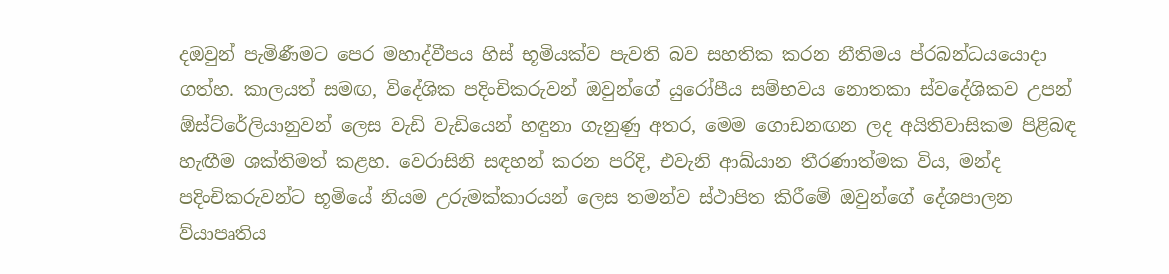දඔවුන් පැමිණීමට පෙර මහාද්වීපය හිස් භූමියක්ව පැවති බව සහතික කරන නීතිමය ප්රබන්ධයයොදා ගත්හ. කාලයත් සමඟ, විදේශික පදිංචිකරුවන් ඔවුන්ගේ යුරෝපීය සම්භවය නොතකා ස්වදේශිකව උපන් ඕස්ට්රේලියානුවන් ලෙස වැඩි වැඩියෙන් හඳුනා ගැනුණු අතර, මෙම ගොඩනඟන ලද අයිතිවාසිකම පිළිබඳ හැඟීම ශක්තිමත් කළහ. වෙරාසිනි සඳහන් කරන පරිදි, එවැනි ආඛ්යාන තීරණාත්මක විය, මන්ද පදිංචිකරුවන්ට භූමියේ නියම උරුමක්කාරයන් ලෙස තමන්ව ස්ථාපිත කිරීමේ ඔවුන්ගේ දේශපාලන ව්යාපෘතිය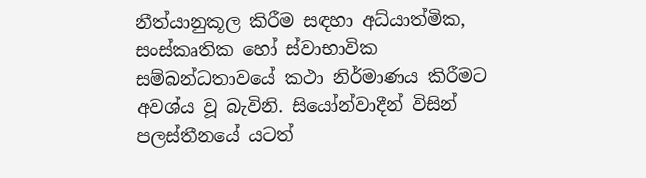නීත්යානුකූල කිරීම සඳහා අධ්යාත්මික, සංස්කෘතික හෝ ස්වාභාවික සම්බන්ධතාවයේ කථා නිර්මාණය කිරීමට අවශ්ය වූ බැවිනි. සියෝන්වාදීන් විසින් පලස්තීනයේ යටත්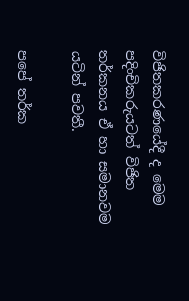විජිතකරණයේදී ද මෙම පදිංචිකරුයටත් විජිත තර්කනය ඒ හා සමානවම යටින් පවතී.

පපේ තර්ක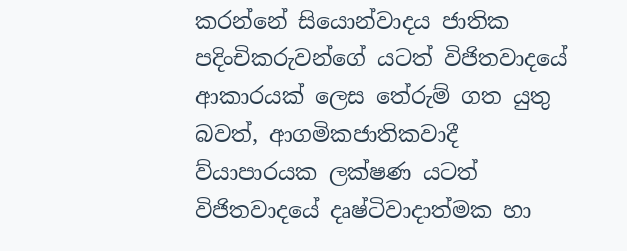කරන්නේ සියොන්වාදය ජාතික පදිංචිකරුවන්ගේ යටත් විජිතවාදයේ ආකාරයක් ලෙස තේරුම් ගත යුතු බවත්, ආගමිකජාතිකවාදී ව්යාපාරයක ලක්ෂණ යටත් විජිතවාදයේ දෘෂ්ටිවාදාත්මක හා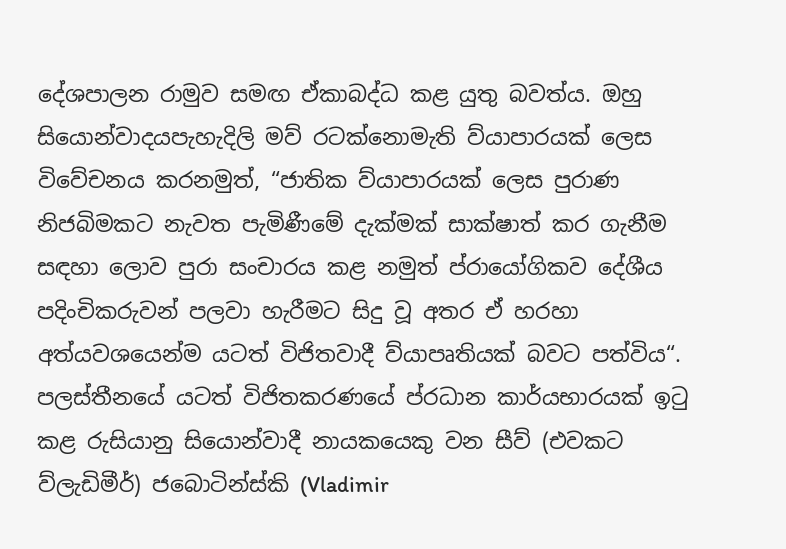දේශපාලන රාමුව සමඟ ඒකාබද්ධ කළ යුතු බවත්ය. ඔහු සියොන්වාදයපැහැදිලි මව් රටක්නොමැති ව්යාපාරයක් ලෙස විවේචනය කරනමුත්, “ජාතික ව්යාපාරයක් ලෙස පුරාණ නිජබිමකට නැවත පැමිණීමේ දැක්මක් සාක්ෂාත් කර ගැනීම සඳහා ලොව පුරා සංචාරය කළ නමුත් ප්රායෝගිකව දේශීය පදිංචිකරුවන් පලවා හැරීමට සිදු වූ අතර ඒ හරහා අත්යවශයෙන්ම යටත් විජිතවාදී ව්යාපෘතියක් බවට පත්විය“. පලස්තීනයේ යටත් විජිතකරණයේ ප්රධාන කාර්යභාරයක් ඉටු කළ රුසියානු සියොන්වාදී නායකයෙකු වන සීව් (එවකට ව්ලැඩිමීර්) ජබොටින්ස්කි (Vladimir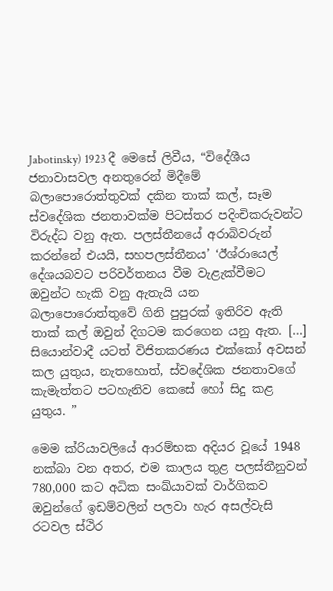Jabotinsky) 1923 දී මෙසේ ලිවීය, “විදේශීය ජනාවාසවල අනතුරෙන් මිදීමේ බලාපොරොත්තුවක් දකින තාක් කල්, සෑම ස්වදේශික ජනතාවක්ම පිටස්තර පදිංචිකරුවන්ට විරුද්ධ වනු ඇත. පලස්තීනයේ අරාබිවරුන් කරන්නේ එයයි, සහපලස්තීනය’ ‘ඊශ්රායෙල් දේශයබවට පරිවර්තනය වීම වැළැක්වීමට ඔවුන්ට හැකි වනු ඇතැයි යන බලාපොරොත්තුවේ ගිනි පුපුරක් ඉතිරිව ඇති තාක් කල් ඔවුන් දිගටම කරගෙන යනු ඇත. […] සියොන්වාදී යටත් විජිතකරණය එක්කෝ අවසන් කල යුතුය, නැතහොත්, ස්වදේශික ජනතාවගේ කැමැත්තට පටහැනිව කෙසේ හෝ සිදු කළ යුතුය. ”

මෙම ක්රියාවලියේ ආරම්භක අදියර වූයේ 1948 නක්බා වන අතර, එම කාලය තුළ පලස්තීනුවන් 780,000 කට අධික සංඛ්යාවක් වාර්ගිකව ඔවුන්ගේ ඉඩම්වලින් පලවා හැර අසල්වැසි රටවල ස්ථිර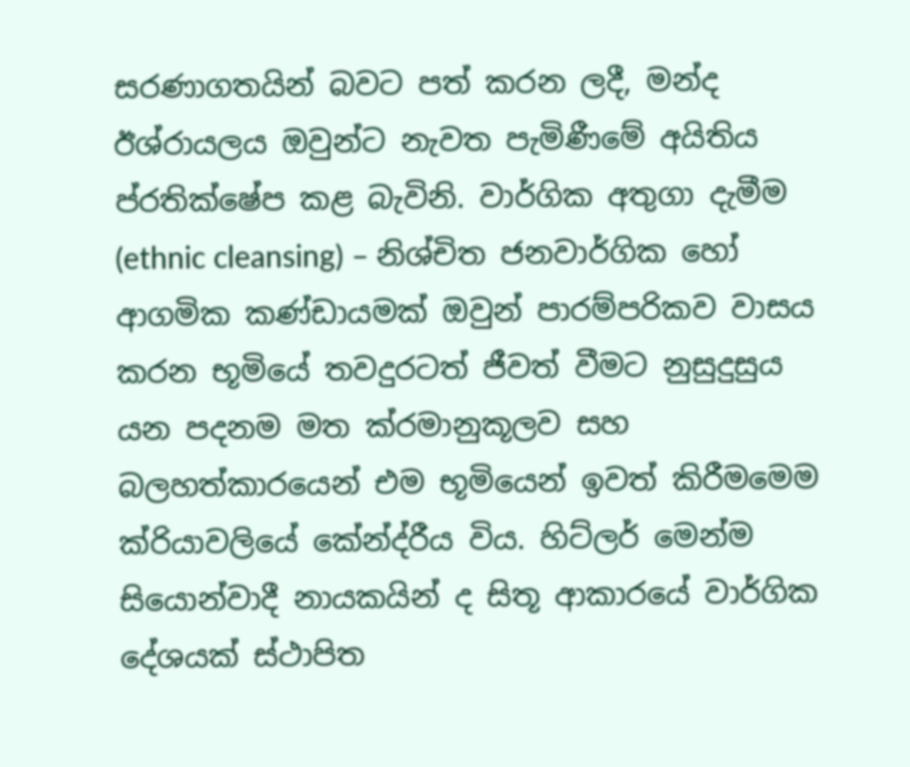සරණාගතයින් බවට පත් කරන ලදී, මන්ද ඊශ්රායලය ඔවුන්ට නැවත පැමිණීමේ අයිතිය ප්රතික්ෂේප කළ බැවිනි. වාර්ගික අතුගා දැමීම (ethnic cleansing) – නිශ්චිත ජනවාර්ගික හෝ ආගමික කණ්ඩායමක් ඔවුන් පාරම්පරිකව වාසය කරන භූමියේ තවදුරටත් ජීවත් වීමට නුසුදුසුය යන පදනම මත ක්රමානුකූලව සහ බලහත්කාරයෙන් එම භූමියෙන් ඉවත් කිරීමමෙම ක්රියාවලියේ කේන්ද්රීය විය. හිට්ලර් මෙන්ම සියොන්වාදී නායකයින් ද සිතූ ආකාරයේ වාර්ගික දේශයක් ස්ථාපිත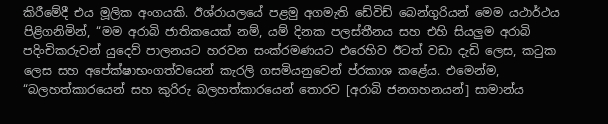කිරීමේදී එය මූලික අංගයකි. ඊශ්රායලයේ පළමු අගමැති ඩේවිඩ් බෙන්ගුරියන් මෙම යථාර්ථය පිළිගනිමින්, “මම අරාබි ජාතිකයෙක් නම්, යම් දිනක පලස්තීනය සහ එහි සියලුම අරාබි පදිංචිකරුවන් යුදෙව් පාලනයට හරවන සංක්රමණයට එරෙහිව ඊටත් වඩා දැඩි ලෙස, කටුක ලෙස සහ අපේක්ෂාභංගත්වයෙන් කැරලි ගසමියනුවෙන් ප්රකාශ කළේය. එමෙන්ම, “බලහත්කාරයෙන් සහ කුරිරු බලහත්කාරයෙන් තොරව [අරාබි ජනගහනයන්] සාමාන්ය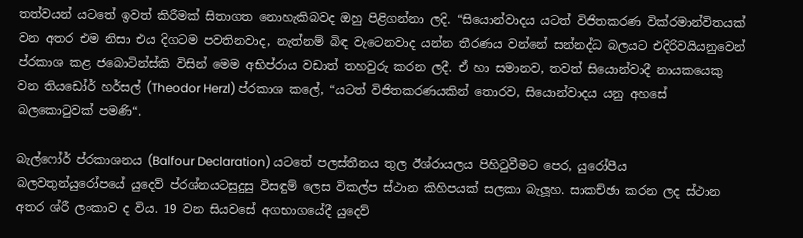තත්වයන් යටතේ ඉවත් කිරීමක් සිතාගත නොහැකිබවද ඔහු පිළිගන්නා ලදි. “සියොන්වාදය යටත් විජිතකරණ වික්රමාන්විතයක් වන අතර එම නිසා එය දිගටම පවතිනවාද, නැත්නම් බිඳ වැටෙනවාද යන්න තීරණය වන්නේ සන්නද්ධ බලයට එදිරිවයියනුවෙන් ප්රකාශ කළ ජබොටින්ස්කි විසින් මෙම අභිප්රාය වඩාත් තහවුරු කරන ලදී. ඒ හා සමානව, තවත් සියොන්වාදී නායකයෙකු වන තියඩෝර් හර්සල් (Theodor Herzl) ප්රකාශ කලේ, “යටත් විජිතකරණයකින් තොරව, සියොන්වාදය යනු අහසේ බලකොටුවක් පමණි“.

බැල්ෆෝර් ප්රකාශනය (Balfour Declaration) යටතේ පලස්තීනය තුල ඊශ්රායලය පිහිටුවීමට පෙර, යුරෝපීය බලවතුන්යුරෝපයේ යුදෙව් ප්රශ්නයටසුදුසු විසඳුම් ලෙස විකල්ප ස්ථාන කිහිපයක් සලකා බැලූහ. සාකච්ඡා කරන ලද ස්ථාන අතර ශ්රී ලංකාව ද විය. 19 වන සියවසේ අගභාගයේදී යුදෙව්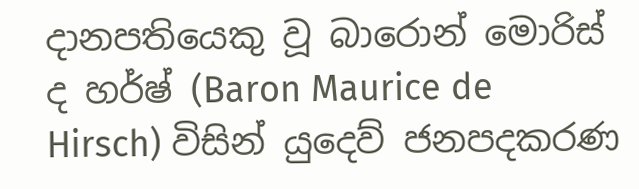දානපතියෙකු වූ බාරොන් මොරිස් ද හර්ෂ් (Baron Maurice de Hirsch) විසින් යුදෙව් ජනපදකරණ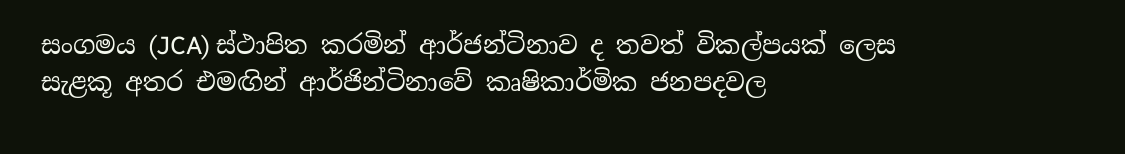සංගමය (JCA) ස්ථාපිත කරමින් ආර්ජන්ටිනාව ද තවත් විකල්පයක් ලෙස සැළකූ අතර එමඟින් ආර්ජින්ටිනාවේ කෘෂිකාර්මික ජනපදවල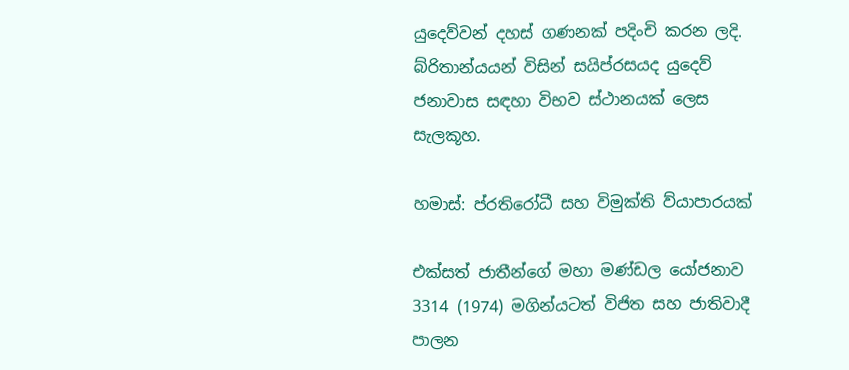යුදෙව්වන් දහස් ගණනක් පදිංචි කරන ලදි. බ්රිතාන්යයන් විසින් සයිප්රසයද යුදෙව් ජනාවාස සඳහා විභව ස්ථානයක් ලෙස සැලකූහ.

හමාස්: ප්රතිරෝධී සහ විමුක්ති ව්යාපාරයක්

එක්සත් ජාතීන්ගේ මහා මණ්ඩල යෝජනාව 3314 (1974) මගින්යටත් විජිත සහ ජාතිවාදී පාලන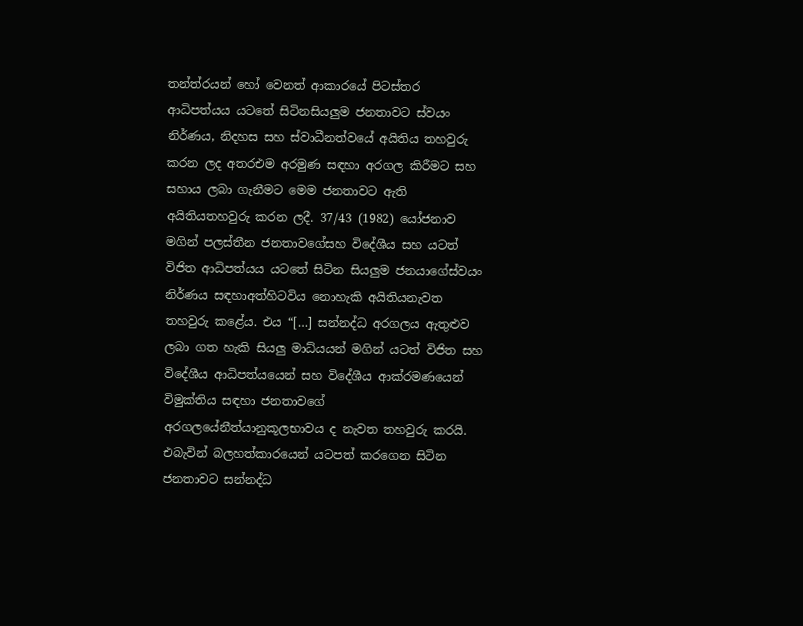තන්ත්රයන් හෝ වෙනත් ආකාරයේ පිටස්තර ආධිපත්යය යටතේ සිටිනසියලුම ජනතාවට ස්වයං නිර්ණය, නිදහස සහ ස්වාධීනත්වයේ අයිතිය තහවුරු කරන ලද අතරඑම අරමුණ සඳහා අරගල කිරීමට සහ සහාය ලබා ගැනීමට මෙම ජනතාවට ඇති අයිතියතහවුරු කරන ලදී. 37/43 (1982) යෝජනාව මගින් පලස්තීන ජනතාවගේසහ විදේශීය සහ යටත් විජිත ආධිපත්යය යටතේ සිටින සියලුම ජනයාගේස්වයං නිර්ණය සඳහාඅත්හිටවිය නොහැකි අයිතියනැවත තහවුරු කළේය. එය “[…] සන්නද්ධ අරගලය ඇතුළුව ලබා ගත හැකි සියලු මාධ්යයන් මගින් යටත් විජිත සහ විදේශීය ආධිපත්යයෙන් සහ විදේශීය ආක්රමණයෙන් විමුක්තිය සඳහා ජනතාවගේ අරගලයේනීත්යානුකූලභාවය ද නැවත තහවුරු කරයි. එබැවින් බලහත්කාරයෙන් යටපත් කරගෙන සිටින ජනතාවට සන්නද්ධ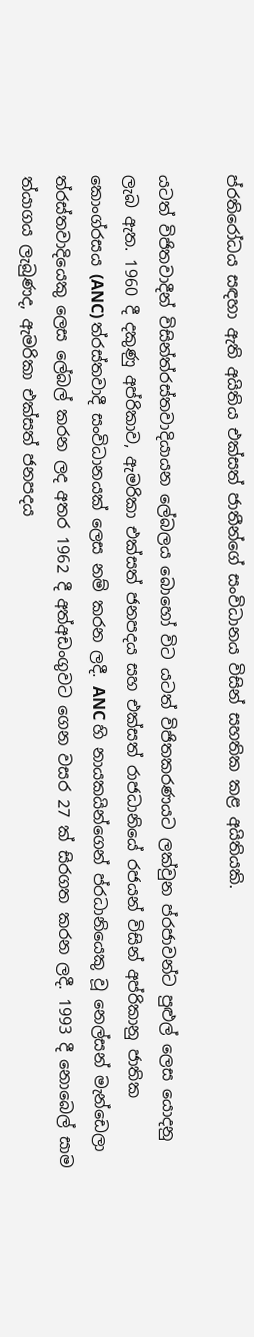ප්රතිරෝධය සඳහා ඇති අයිතිය එක්සත් ජාතීන්ගේ සංවිධානය විසින් සහතික කළ අයිතියකි.

යටත් විජිතවාදීන් විසින්ත්රස්තවාදියායන ලේබලය බොහෝ විට යටත් විජිතකරණයට ලක්වුන ප්රජාවන්ට පුළුල් ලෙස යොදනු ලැබ ඇත. 1960 දී දකුණු අප්රිකාව, ඇමරිකා එක්සත් ජනපදය සහ එක්සත් රාජධානියේ රජයන් විසින් අප්රිකානු ජාතික කොංග්රසය (ANC) ත්රස්තවාදී සංවිධානයක් ලෙස නම් කරන ලදී. ANC හි නායකයින්ගෙන් ප්රධානියෙකු වූ නෙල්සන් මැන්ඩෙලා ත්රස්තවාදියෙකු ලෙස ලේබල් කරන ලද අතර 1962 දී අත්අඩංගුවට ගෙන වසර 27 ක් සිරගත කරන ලදී. 1993 දී නොබෙල් සාම ත්යාගය ලැබුණද, ඇමරිකා එක්සත් ජනපදය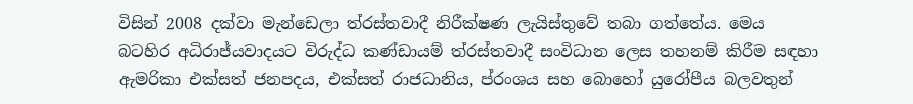විසින් 2008 දක්වා මැන්ඩෙලා ත්රස්තවාදී නිරීක්ෂණ ලැයිස්තුවේ තබා ගත්තේය. මෙය බටහිර අධිරාජ්යවාදයට විරුද්ධ කණ්ඩායම් ත්රස්තවාදී සංවිධාන ලෙස තහනම් කිරීම සඳහා ඇමරිකා එක්සත් ජනපදය, එක්සත් රාජධානිය, ප්රංශය සහ බොහෝ යුරෝපීය බලවතුන්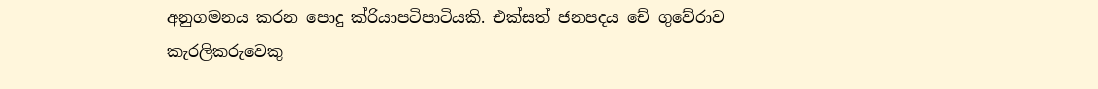අනුගමනය කරන පොදු ක්රියාපටිපාටියකි. එක්සත් ජනපදය චේ ගුවේරාව කැරලිකරුවෙකු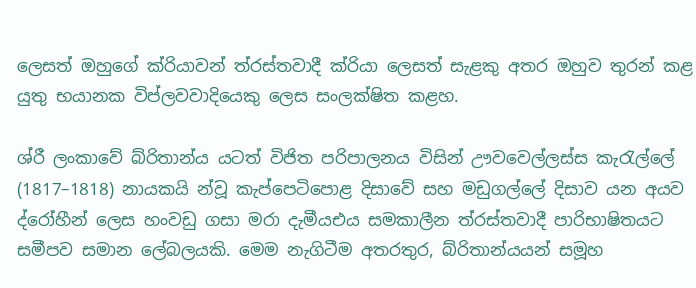ලෙසත් ඔහුගේ ක්රියාවන් ත්රස්තවාදී ක්රියා ලෙසත් සැළකු අතර ඔහුව තුරන් කළ යුතු භයානක විප්ලවවාදියෙකු ලෙස සංලක්ෂිත කළහ.

ශ්රී ලංකාවේ බ්රිතාන්ය යටත් විජිත පරිපාලනය විසින් ඌවවෙල්ලස්ස කැරැල්ලේ (1817–1818) නායකයි න්වූ කැප්පෙටිපොළ දිසාවේ සහ මඩුගල්ලේ දිසාව යන අයව ද්රෝහීන් ලෙස හංවඩු ගසා මරා දැමීයඑය සමකාලීන ත්රස්තවාදී පාරිභාෂිතයට සමීපව සමාන ලේබලයකි. මෙම නැගිටීම අතරතුර, බ්රිතාන්යයන් සමූහ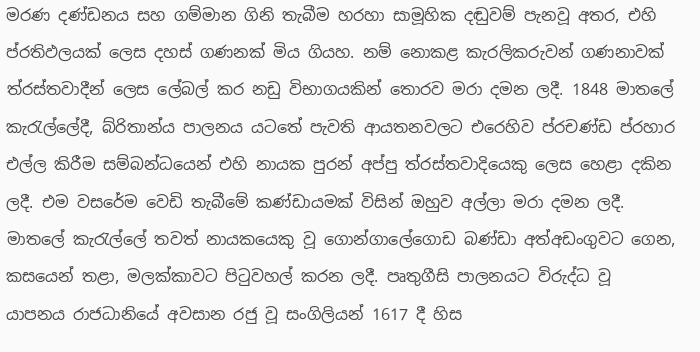මරණ දණ්ඩනය සහ ගම්මාන ගිනි තැබීම හරහා සාමූහික දඬුවම් පැනවූ අතර, එහි ප්රතිඵලයක් ලෙස දහස් ගණනක් මිය ගියහ. නම් නොකළ කැරලිකරුවන් ගණනාවක් ත්රස්තවාදීන් ලෙස ලේබල් කර නඩු විභාගයකින් තොරව මරා දමන ලදී. 1848 මාතලේ කැරැල්ලේදී, බ්රිතාන්ය පාලනය යටතේ පැවති ආයතනවලට එරෙහිව ප්රචණ්ඩ ප්රහාර එල්ල කිරීම සම්බන්ධයෙන් එහි නායක පුරන් අප්පු ත්රස්තවාදියෙකු ලෙස හෙළා දකින ලදී. එම වසරේම වෙඩි තැබීමේ කණ්ඩායමක් විසින් ඔහුව අල්ලා මරා දමන ලදී. මාතලේ කැරැල්ලේ තවත් නායකයෙකු වූ ගොන්ගාලේගොඩ බණ්ඩා අත්අඩංගුවට ගෙන, කසයෙන් තළා, මලක්කාවට පිටුවහල් කරන ලදී. පෘතුගීසි පාලනයට විරුද්ධ වූ යාපනය රාජධානියේ අවසාන රජු වූ සංගිලියන් 1617 දී හිස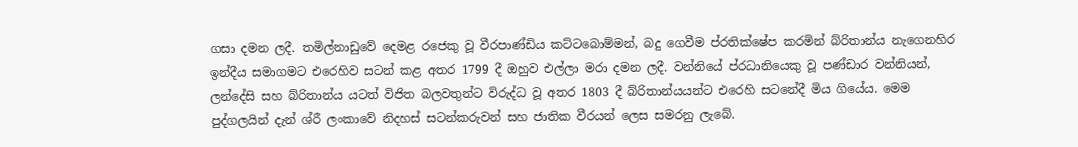ගසා දමන ලදී. තමිල්නාඩුවේ දෙමළ රජෙකු වූ වීරපාණ්ඩිය කට්ටබොම්මන්, බදු ගෙවීම ප්රතික්ෂේප කරමින් බ්රිතාන්ය නැගෙනහිර ඉන්දීය සමාගමට එරෙහිව සටන් කළ අතර 1799 දී ඔහුව එල්ලා මරා දමන ලදී. වන්නියේ ප්රධානියෙකු වූ පණ්ඩාර වන්නියන්, ලන්දේසි සහ බ්රිතාන්ය යටත් විජිත බලවතුන්ට විරුද්ධ වූ අතර 1803 දී බ්රිතාන්යයන්ට එරෙහි සටනේදී මිය ගියේය. මෙම පුද්ගලයින් දැන් ශ්රී ලංකාවේ නිදහස් සටන්කරුවන් සහ ජාතික වීරයන් ලෙස සමරනු ලැබේ.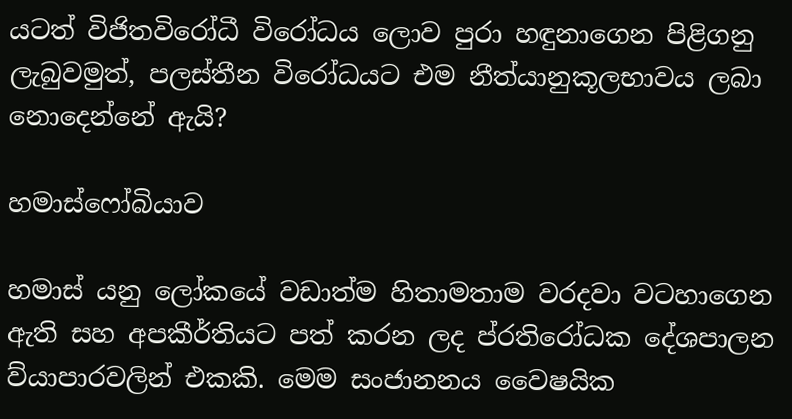යටත් විජිතවිරෝධී විරෝධය ලොව පුරා හඳුනාගෙන පිළිගනු ලැබුවමුත්, පලස්තීන විරෝධයට එම නීත්යානුකූලභාවය ලබා නොදෙන්නේ ඇයි?

හමාස්ෆෝබියාව

හමාස් යනු ලෝකයේ වඩාත්ම හිතාමතාම වරදවා වටහාගෙන ඇති සහ අපකීර්තියට පත් කරන ලද ප්රතිරෝධක දේශපාලන ව්යාපාරවලින් එකකි. මෙම සංජානනය වෛෂයික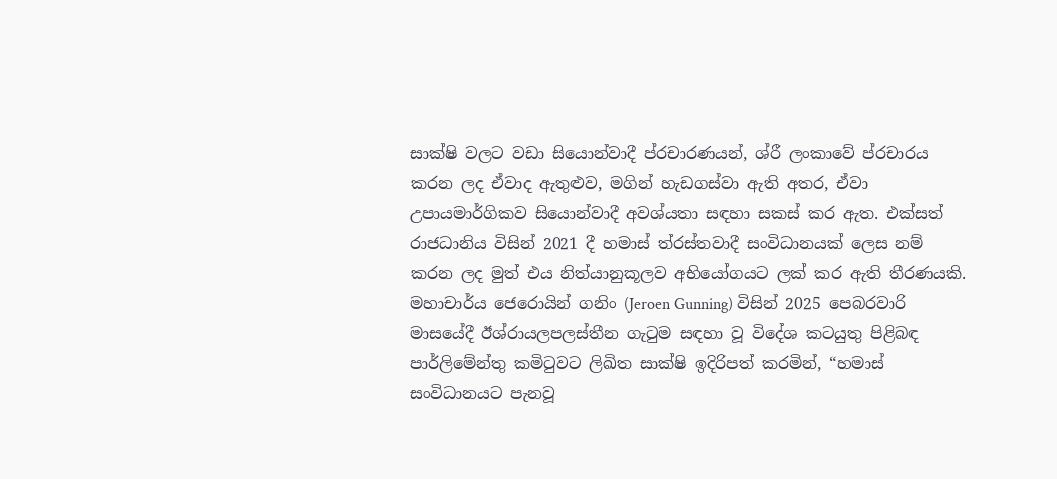සාක්ෂි වලට වඩා සියොන්වාදී ප්රචාරණයන්, ශ්රී ලංකාවේ ප්රචාරය කරන ලද ඒවාද ඇතුළුව, මගින් හැඩගස්වා ඇති අතර, ඒවා උපායමාර්ගිකව සියොන්වාදී අවශ්යතා සඳහා සකස් කර ඇත. එක්සත් රාජධානිය විසින් 2021 දී හමාස් ත්රස්තවාදී සංවිධානයක් ලෙස නම් කරන ලද මුත් එය නිත්යානුකූලව අභියෝගයට ලක් කර ඇති තීරණයකි. මහාචාර්ය ජෙරොයින් ගනිං (Jeroen Gunning) විසින් 2025 පෙබරවාරි මාසයේදී ඊශ්රායලපලස්තීන ගැටුම සඳහා වූ විදේශ කටයුතු පිළිබඳ පාර්ලිමේන්තු කමිටුවට ලිඛිත සාක්ෂි ඉදිරිපත් කරමින්, “හමාස් සංවිධානයට පැනවූ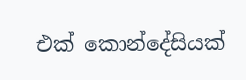එක් කොන්දේසියක්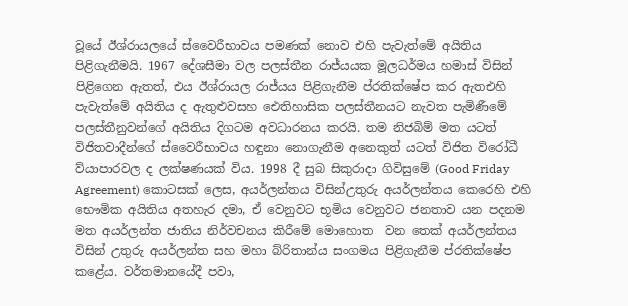වූයේ ඊශ්රායලයේ ස්වෛරීභාවය පමණක් නොව එහි පැවැත්මේ අයිතිය පිළිගැනීමයි. 1967 දේශසීමා වල පලස්තීන රාජ්යයක මූලධර්මය හමාස් විසින් පිළිගෙන ඇතත්, එය ඊශ්රායල රාජ්යය පිළිගැනීම ප්රතික්ෂේප කර ඇතඑහි පැවැත්මේ අයිතිය ද ඇතුළුවසහ ඓතිහාසික පලස්තීනයට නැවත පැමිණීමේ පලස්තීනුවන්ගේ අයිතිය දිගටම අවධාරනය කරයි. තම නිජබිම් මත යටත් විජිතවාදීන්ගේ ස්වෛරීභාවය හඳුනා නොගැනීම අනෙකුත් යටත් විජිත විරෝධී ව්යාපාරවල ද ලක්ෂණයක් විය. 1998 දී සුබ සිකුරාදා ගිවිසුමේ (Good Friday Agreement) කොටසක් ලෙස, අයර්ලන්තය විසින්උතුරු අයර්ලන්තය කෙරෙහි එහි භෞමික අයිතිය අතහැර දමා, ඒ වෙනුවට භූමිය වෙනුවට ජනතාව යන පදනම මත අයර්ලන්ත ජාතිය නිර්වචනය කිරීමේ මොහොත  වන තෙක් අයර්ලන්තය විසින් උතුරු අයර්ලන්ත සහ මහා බ්රිතාන්ය සංගමය පිළිගැනීම ප්රතික්ෂේප කළේය. වර්තමානයේදී පවා,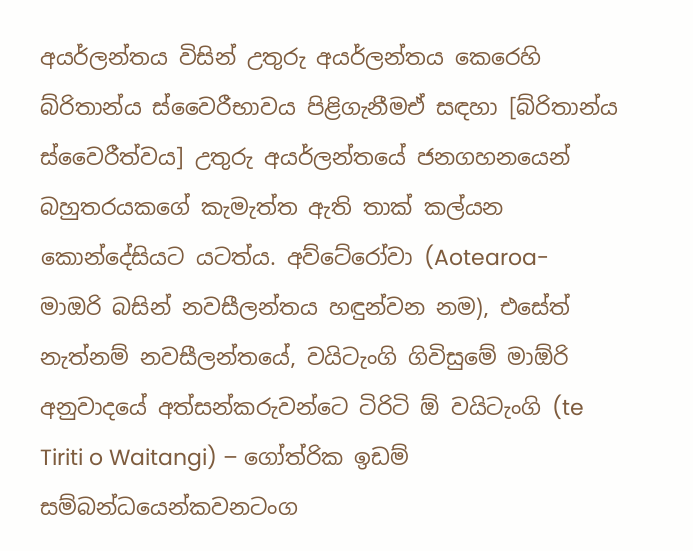අයර්ලන්තය විසින් උතුරු අයර්ලන්තය කෙරෙහි බ්රිතාන්ය ස්වෛරීභාවය පිළිගැනීමඒ සඳහා [බ්රිතාන්ය ස්වෛරීත්වය] උතුරු අයර්ලන්තයේ ජනගහනයෙන් බහුතරයකගේ කැමැත්ත ඇති තාක් කල්යන කොන්දේසියට යටත්ය. අව්ටේරෝවා (Aotearoa- මාඔරි බසින් නවසීලන්තය හඳුන්වන නම), එසේත් නැත්නම් නවසීලන්තයේ, වයිටැංගි ගිවිසුමේ මාඕරි අනුවාදයේ අත්සන්කරුවන්ටෙ ටිරිටි ඕ වයිටැංගි (te Tiriti o Waitangi) – ගෝත්රික ඉඩම් සම්බන්ධයෙන්කවනටංග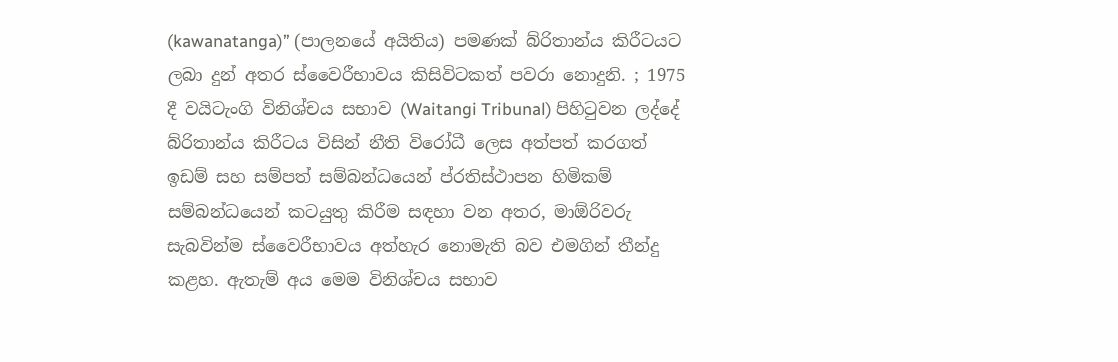(kawanatanga)” (පාලනයේ අයිතිය) පමණක් බ්රිතාන්ය කිරීටයට ලබා දුන් අතර ස්වෛරීභාවය කිසිවිටකත් පවරා නොදුනි. ; 1975 දී වයිටැංගි විනිශ්චය සභාව (Waitangi Tribunal) පිහිටුවන ලද්දේ බ්රිතාන්ය කිරීටය විසින් නීති විරෝධී ලෙස අත්පත් කරගත් ඉඩම් සහ සම්පත් සම්බන්ධයෙන් ප්රතිස්ථාපන හිමිකම් සම්බන්ධයෙන් කටයුතු කිරීම සඳහා වන අතර, මාඕරිවරු සැබවින්ම ස්වෛරීභාවය අත්හැර නොමැති බව එමගින් තීන්දු කළහ. ඇතැම් අය මෙම විනිශ්චය සභාව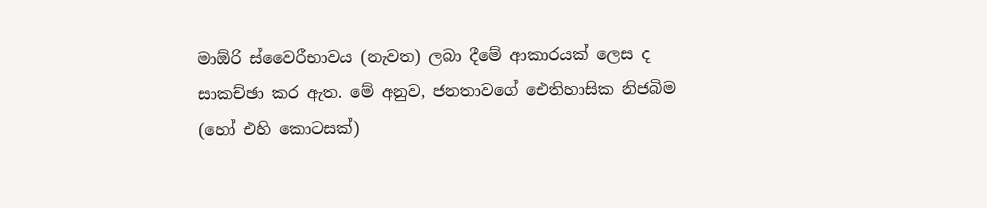මාඕරි ස්වෛරීභාවය (නැවත) ලබා දීමේ ආකාරයක් ලෙස ද සාකච්ඡා කර ඇත. මේ අනුව, ජනතාවගේ ඓතිහාසික නිජබිම (හෝ එහි කොටසක්)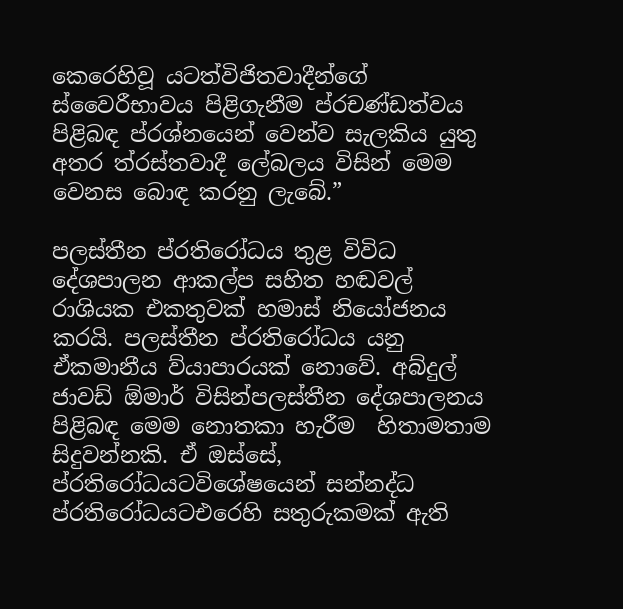කෙරෙහිවූ යටත්විජිතවාදීන්ගේ ස්වෛරීභාවය පිළිගැනීම ප්රචණ්ඩත්වය පිළිබඳ ප්රශ්නයෙන් වෙන්ව සැලකිය යුතු අතර ත්රස්තවාදී ලේබලය විසින් මෙම වෙනස බොඳ කරනු ලැබේ.”

පලස්තීන ප්රතිරෝධය තුළ විවිධ දේශපාලන ආකල්ප සහිත හඬවල් රාශියක එකතුවක් හමාස් නියෝජනය කරයි. පලස්තීන ප්රතිරෝධය යනු ඒකමානීය ව්යාපාරයක් නොවේ. අබ්දුල් ජාවඩ් ඕමාර් විසින්පලස්තීන දේශපාලනය පිළිබඳ මෙම නොතකා හැරීම  හිතාමතාම සිදුවන්නකි. ඒ ඔස්සේ, ප්රතිරෝධයටවිශේෂයෙන් සන්නද්ධ ප්රතිරෝධයටඑරෙහි සතුරුකමක් ඇති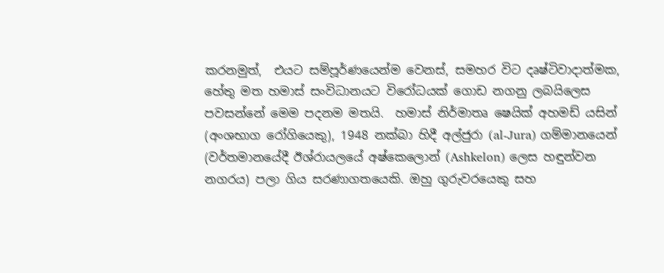කරනමුත්,  එයට සම්පූර්ණයෙන්ම වෙනස්, සමහර විට දෘෂ්ටිවාදාත්මක, හේතු මත හමාස් සංවිධානයට විරෝධයක් ගොඩ නගනු ලබයිලෙස පවසන්නේ මෙම පදනම මතයි.  හමාස් නිර්මාතෘ ෂෙයික් අහමඩ් යසින් (අංශභාග රෝගියෙකු), 1948 නක්බා හිදී අල්ජුරා (al-Jura) ගම්මානයෙන් (වර්තමානයේදී ඊශ්රායලයේ අෂ්කෙලොන් (Ashkelon) ලෙස හඳුන්වන නගරය) පලා ගිය සරණාගතයෙකි. ඔහු ගුරුවරයෙකු සහ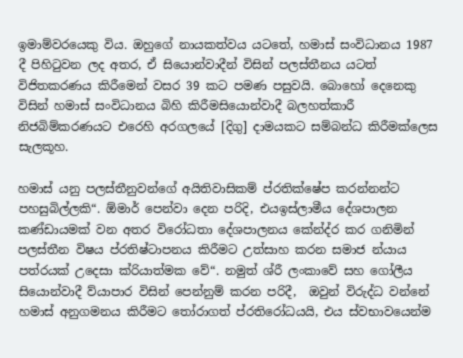ඉමාම්වරයෙකු විය. ඔහුගේ නායකත්වය යටතේ, හමාස් සංවිධානය 1987 දී පිහිටුවන ලද අතර, ඒ සියොන්වාදීන් විසින් පලස්තීනය යටත් විජිතකරණය කිරීමෙන් වසර 39 කට පමණ පසුවයි. බොහෝ දෙනෙකු විසින් හමාස් සංවිධානය බිහි කිරීමසියොන්වාදී බලහත්කාරී නිජබිම්කරණයට එරෙහි අරගලයේ [දිගු] දාමයකට සම්බන්ධ කිරීමක්ලෙස සැලකූහ.

හමාස් යනු පලස්තීනුවන්ගේ අයිතිවාසිකම් ප්රතික්ෂේප කරන්නන්ට පහසුබිල්ලකි“. ඕමාර් පෙන්වා දෙන පරිදි, එයඉස්ලාමීය දේශපාලන කණ්ඩායමක් වන අතර විරෝධතා දේශපාලනය කේන්ද්ර කර ගනිමින් පලස්තීන විෂය ප්රතිෂ්ටාපනය කිරීමට උත්සාහ කරන සමාජ න්යාය පත්රයක් උදෙසා ක්රියාත්මක වේ“. නමුත් ශ්රී ලංකාවේ සහ ගෝලීය සියොන්වාදී ව්යාපාර විසින් පෙන්නුම් කරන පරිදී,  ඔවුන් විරුද්ධ වන්නේ හමාස් අනුගමනය කිරීමට තෝරාගත් ප්රතිරෝධයයි, එය ස්වභාවයෙන්ම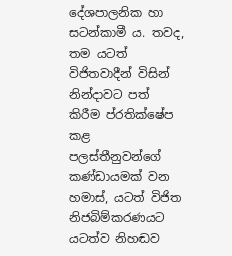දේශපාලනික හා සටන්කාමී ය. තවද, තම යටත් විජිතවාදීන් විසින් නින්දාවට පත් කිරීම ප්රතික්ෂේප කළ පලස්තීනුවන්ගේ කණ්ඩායමක් වන හමාස්, යටත් විජිත නිජබිම්කරණයට යටත්ව නිහඬව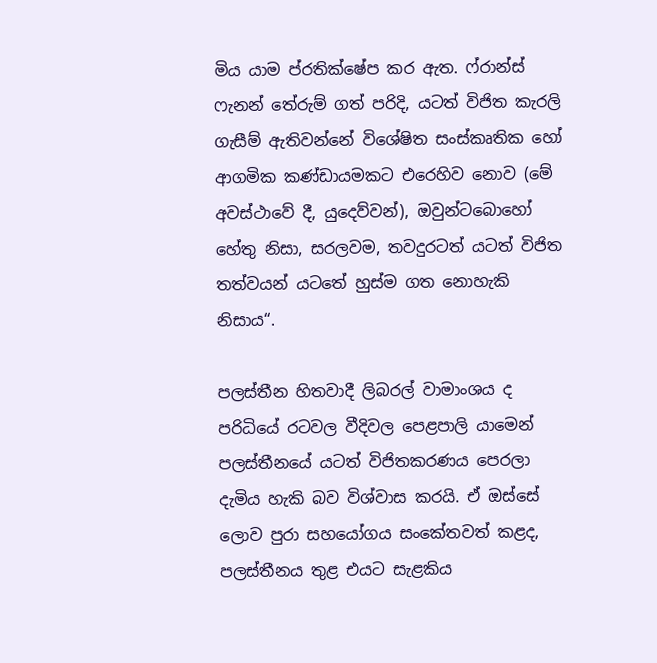මිය යාම ප්රතික්ෂේප කර ඇත. ෆ්රාන්ස් ෆැනන් තේරුම් ගත් පරිදි, යටත් විජිත කැරලි ගැසීම් ඇතිවන්නේ විශේෂිත සංස්කෘතික හෝ ආගමික කණ්ඩායමකට එරෙහිව නොව (මේ අවස්ථාවේ දී, යුදෙව්වන්), ඔවුන්ටබොහෝ හේතු නිසා, සරලවම, තවදුරටත් යටත් විජිත තත්වයන් යටතේ හුස්ම ගත නොහැකි නිසාය“.

පලස්තීන හිතවාදී ලිබරල් වාමාංශය ද පරිධියේ රටවල වීදිවල පෙළපාලි යාමෙන් පලස්තීනයේ යටත් විජිතකරණය පෙරලා දැමිය හැකි බව විශ්වාස කරයි. ඒ ඔස්සේ ලොව පුරා සහයෝගය සංකේතවත් කළද, පලස්තීනය තුළ එයට සැළකිය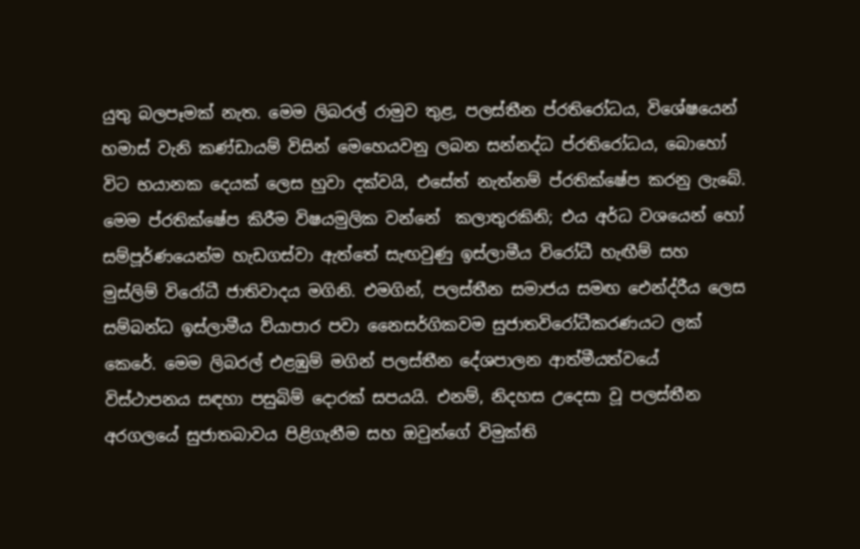යුතු බලපෑමක් නැත. මෙම ලිබරල් රාමුව තුළ, පලස්තීන ප්රතිරෝධය, විශේෂයෙන් හමාස් වැනි කණ්ඩායම් විසින් මෙහෙයවනු ලබන සන්නද්ධ ප්රතිරෝධය, බොහෝ විට භයානක දෙයක් ලෙස හුවා දක්වයි, එසේත් නැත්නම් ප්රතික්ෂේප කරනු ලැබේ. මෙම ප්රතික්ෂේප කිරීම විෂයමුලික වන්නේ  කලාතුරකිනි; එය අර්ධ වශයෙන් හෝ සම්පූර්ණයෙන්ම හැඩගස්වා ඇත්තේ සැඟවුණු ඉස්ලාමීය විරෝධී හැඟීම් සහ මුස්ලිම් විරෝධී ජාතිවාදය මගිනි. එමගින්, පලස්තීන සමාජය සමඟ ඓන්ද්රීය ලෙස සම්බන්ධ ඉස්ලාමීය ව්යාපාර පවා නෛසර්ගිකවම සුජාතවිරෝධීකරණයට ලක් කෙරේ. මෙම ලිබරල් එළඹුම් මගින් පලස්තීන දේශපාලන ආත්මීයත්වයේ විස්ථාපනය සඳහා පසුබිම් දොරක් සපයයි. එනම්, නිදහස උදෙසා වූ පලස්තීන අරගලයේ සුජාතබාවය පිළිගැනීම සහ ඔවුන්ගේ විමුක්ති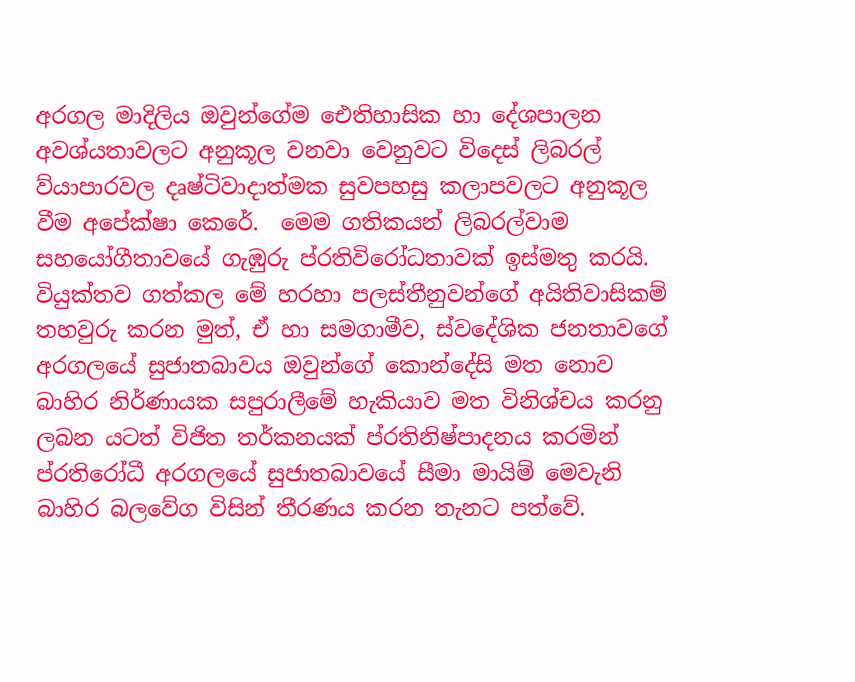අරගල මාදිලිය ඔවුන්ගේම ඓතිහාසික හා දේශපාලන අවශ්යතාවලට අනුකූල වනවා වෙනුවට විදෙස් ලිබරල් ව්යාපාරවල දෘෂ්ටිවාදාත්මක සුවපහසු කලාපවලට අනුකූල වීම අපේක්ෂා කෙරේ.  මෙම ගතිකයන් ලිබරල්වාම සහයෝගීතාවයේ ගැඹුරු ප්රතිවිරෝධතාවක් ඉස්මතු කරයි. වියුක්තව ගත්කල මේ හරහා පලස්තීනුවන්ගේ අයිතිවාසිකම් තහවුරු කරන මුත්, ඒ හා සමගාමීව, ස්වදේශික ජනතාවගේ අරගලයේ සුජාතබාවය ඔවුන්ගේ කොන්දේසි මත නොව බාහිර නිර්ණායක සපුරාලීමේ හැකියාව මත විනිශ්චය කරනු ලබන යටත් විජිත තර්කනයක් ප්රතිනිෂ්පාදනය කරමින් ප්රතිරෝධී අරගලයේ සුජාතබාවයේ සීමා මායිම් මෙවැනි බාහිර බලවේග විසින් තීරණය කරන තැනට පත්වේ.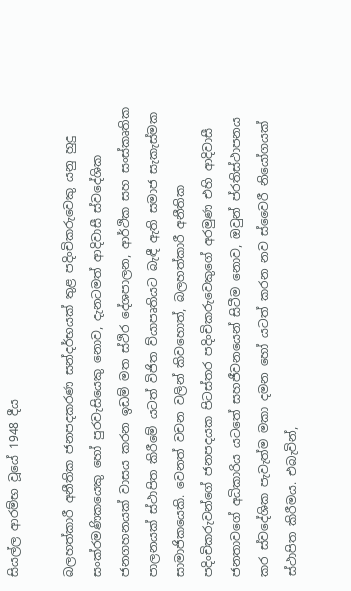සියල්ල ආරම්භ වූයේ 1948 දීය

බලහත්කාරී අනීතික ජනපදකරණ සන්දර්භයක් තුළ පදිංචිකරුවෙකු යනු හුදු සංක්රමණිකයෙකු හෝ පුරවැසියෙකු නොව, දැනටමත් ආදිවාසී ස්වදේශික ජනගහනයක් වාසය කරන ඉඩම් මත ස්ථිර දේශපාලන, ආර්ථික සහ සංස්කෘතික පාලනයක් ස්ථාපිත කිරීමේ යටත් විජිත ව්යාපෘතියට බැඳී ඇති සමාජ සැකැස්මක සාමාජිකයෙකි. වෙනත් වචන වලින් කිවහොත්, බලහත්කාරී අනීතික පදිංචිකරුවන්ගේ ජනපදයක පිටස්තර පදිංචිකරුවෙකුගේ අරමුණ එහි ආදිවාසී ජනතාවගේ අධිකාරිය යටතේ සහජීවනයෙන් සිටීම නොව, ඔවුන් ප්රතිස්ථාපනය කර ස්වදේශික පැවැත්ම මකා දමන හෝ යටත් කරන නව ස්වෛරී නියෝගයක් ස්ථාපිත කිරීමය. එබැවින්,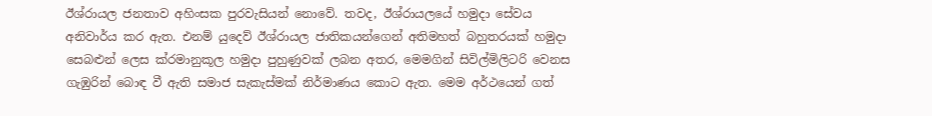ඊශ්රායල ජනතාව අහිංසක පුරවැසියන් නොවේ. තවද, ඊශ්රායලයේ හමුදා සේවය අනිවාර්ය කර ඇත. එනම් යුදෙව් ඊශ්රායල ජාතිකයන්ගෙන් අතිමහත් බහුතරයක් හමුදා සෙබළුන් ලෙස ක්රමානුකූල හමුදා පුහුණුවක් ලබන අතර, මෙමගින් සිවිල්මිලිටරි වෙනස ගැඹුරින් බොඳ වී ඇති සමාජ සැකැස්මක් නිර්මාණය කොට ඇත. මෙම අර්ථයෙන් ගත්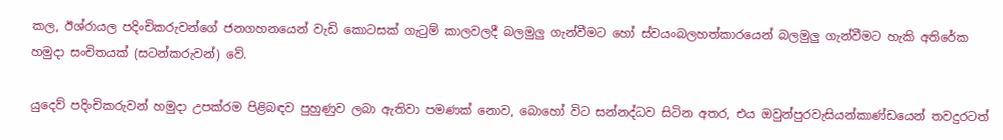කල, ඊශ්රායල පදිංචිකරුවන්ගේ ජනගහනයෙන් වැඩි කොටසක් ගැටුම් කාලවලදී බලමුලු ගැන්වීමට හෝ ස්වයංබලහත්කාරයෙන් බලමුලු ගැන්වීමට හැකි අතිරේක හමුදා සංචිතයක් (සටන්කරුවන්) වේ.

යුදෙව් පදිංචිකරුවන් හමුදා උපක්රම පිළිබඳව පුහුණුව ලබා ඇතිවා පමණක් නොව, බොහෝ විට සන්නද්ධව සිටින අතර, එය ඔවුන්පුරවැසියන්කාණ්ඩයෙන් තවදුරටත්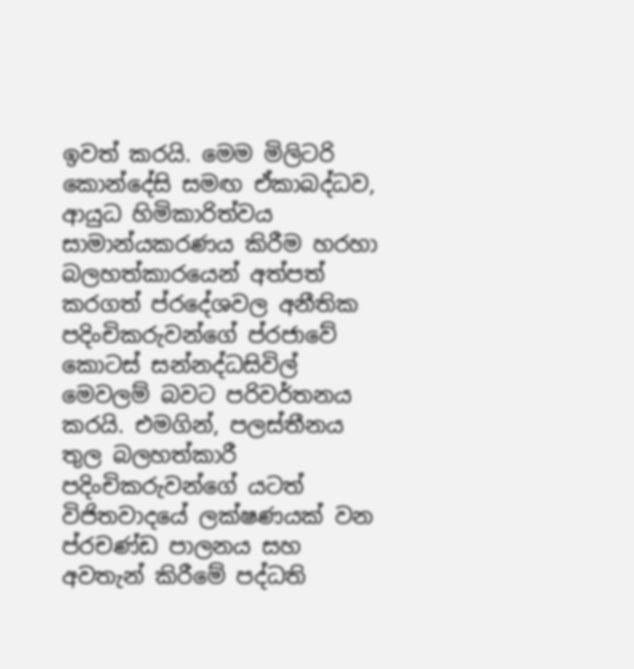ඉවත් කරයි. මෙම මිලිටරි කොන්දේසි සමඟ ඒකාබද්ධව, ආයුධ හිමිකාරිත්වය සාමාන්යකරණය කිරීම හරහා බලහත්කාරයෙන් අත්පත් කරගත් ප්රදේශවල අනීතික පදිංචිකරුවන්ගේ ප්රජාවේ කොටස් සන්නද්ධසිවිල් මෙවලම් බවට පරිවර්තනය කරයි. එමගින්, පලස්තීනය තුල බලහත්කාරී පදිංචිකරුවන්ගේ යටත් විජිතවාදයේ ලක්ෂණයක් වන ප්රචණ්ඩ පාලනය සහ අවතැන් කිරීමේ පද්ධති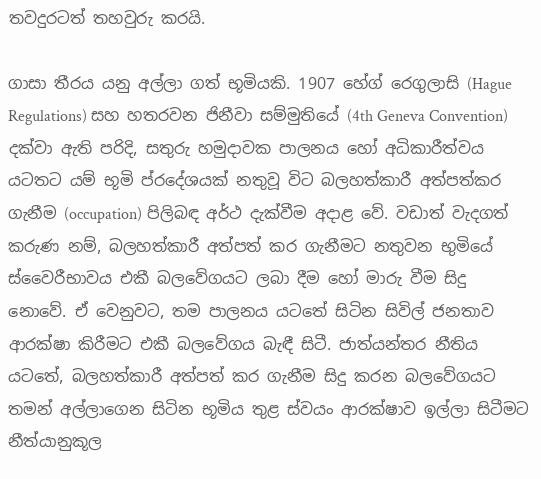තවදුරටත් තහවුරු කරයි.

ගාසා තීරය යනු අල්ලා ගත් භූමියකි. 1907 හේග් රෙගුලාසි (Hague Regulations) සහ හතරවන ජිනීවා සම්මුතියේ (4th Geneva Convention) දක්වා ඇති පරිදි, සතුරු හමුදාවක පාලනය හෝ අධිකාරීත්වය යටතට යම් භූමි ප්රදේශයක් නතුවූ විට බලහත්කාරී අත්පත්කර ගැනීම (occupation) පිලිබඳ අර්ථ දැක්වීම අදාළ වේ. වඩාත් වැදගත් කරුණ නම්, බලහත්කාරී අත්පත් කර ගැනීමට නතුවන භුමියේ  ස්වෛරීභාවය එකී බලවේගයට ලබා දීම හෝ මාරු වීම සිදු නොවේ. ඒ වෙනුවට, තම පාලනය යටතේ සිටින සිවිල් ජනතාව ආරක්ෂා කිරීමට එකී බලවේගය බැඳී සිටී. ජාත්යන්තර නීතිය යටතේ, බලහත්කාරී අත්පත් කර ගැනීම සිදු කරන බලවේගයට තමන් අල්ලාගෙන සිටින භූමිය තුළ ස්වයං ආරක්ෂාව ඉල්ලා සිටීමට නීත්යානුකූල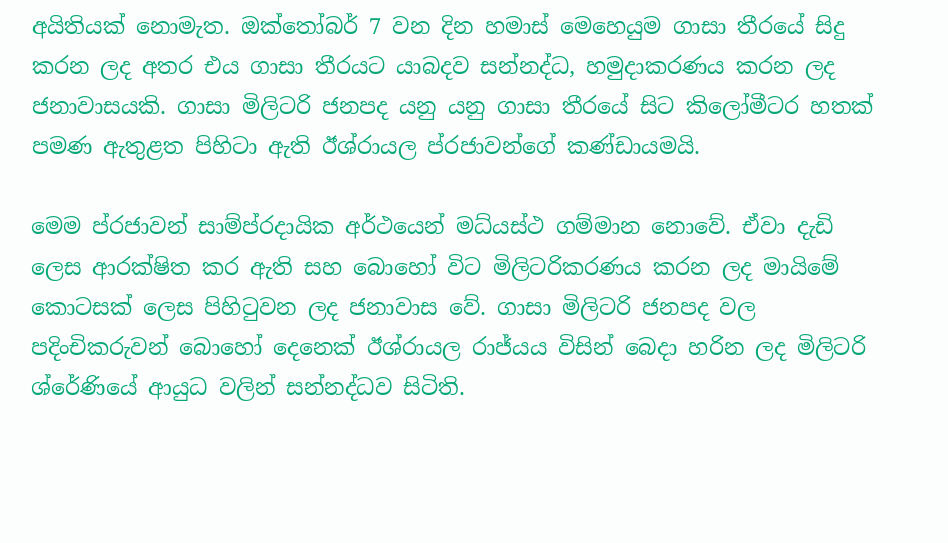අයිතියක් නොමැත. ඔක්තෝබර් 7 වන දින හමාස් මෙහෙයුම ගාසා තීරයේ සිදු කරන ලද අතර එය ගාසා තීරයට යාබදව සන්නද්ධ, හමුදාකරණය කරන ලද ජනාවාසයකි. ගාසා මිලිටරි ජනපද යනු යනු ගාසා තීරයේ සිට කිලෝමීටර හතක් පමණ ඇතුළත පිහිටා ඇති ඊශ්රායල ප්රජාවන්ගේ කණ්ඩායමයි.

මෙම ප්රජාවන් සාම්ප්රදායික අර්ථයෙන් මධ්යස්ථ ගම්මාන නොවේ. ඒවා දැඩි ලෙස ආරක්ෂිත කර ඇති සහ බොහෝ විට මිලිටරිකරණය කරන ලද මායිමේ කොටසක් ලෙස පිහිටුවන ලද ජනාවාස වේ. ගාසා මිලිටරි ජනපද වල පදිංචිකරුවන් බොහෝ දෙනෙක් ඊශ්රායල රාජ්යය විසින් බෙදා හරින ලද මිලිටරි ශ්රේණියේ ආයුධ වලින් සන්නද්ධව සිටිති.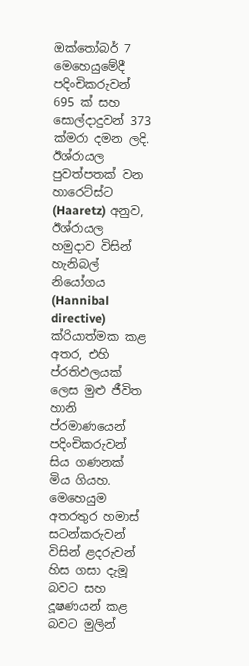ඔක්තෝබර් 7 මෙහෙයුමේදී පදිංචිකරුවන් 695 ක් සහ සොල්දාදුවන් 373 ක්මරා දමන ලදි. ඊශ්රායල පුවත්පතක් වන හාරෙට්ස්ට (Haaretz) අනුව, ඊශ්රායල හමුදාව විසින් හැනිබල් නියෝගය (Hannibal directive) ක්රියාත්මක කළ අතර, එහි ප්රතිඵලයක් ලෙස මුළු ජීවිත හානි ප්රමාණයෙන් පදිංචිකරුවන් සිය ගණනක් මිය ගියහ. මෙහෙයුම අතරතුර හමාස් සටන්කරුවන් විසින් ළදරුවන් හිස ගසා දැමූ බවට සහ දූෂණයන් කළ බවට මුලින්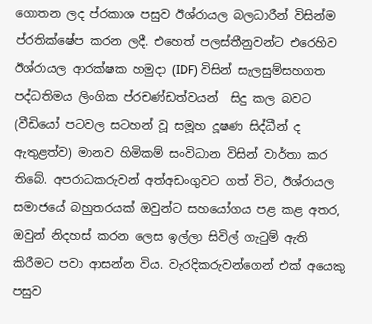ගොතන ලද ප්රකාශ පසුව ඊශ්රායල බලධාරීන් විසින්ම ප්රතික්ෂේප කරන ලදී. එහෙත් පලස්තීනුවන්ට එරෙහිව ඊශ්රායල ආරක්ෂක හමුදා (IDF) විසින් සැලසුම්සහගත පද්ධතිමය ලිංගික ප්රචණ්ඩත්වයන්  සිදු කල බවට (වීඩියෝ පටවල සටහන් වූ සමූහ දූෂණ සිද්ධීන් ද ඇතුළත්ව) මානව හිමිකම් සංවිධාන විසින් වාර්තා කර තිබේ. අපරාධකරුවන් අත්අඩංගුවට ගත් විට, ඊශ්රායල සමාජයේ බහුතරයක් ඔවුන්ට සහයෝගය පළ කළ අතර, ඔවුන් නිදහස් කරන ලෙස ඉල්ලා සිවිල් ගැටුම් ඇති කිරීමට පවා ආසන්න විය. වැරදිකරුවන්ගෙන් එක් අයෙකු පසුව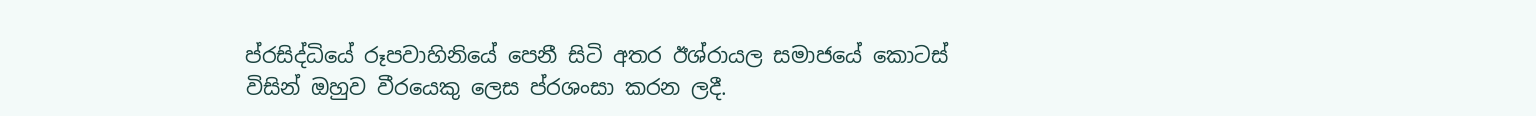ප්රසිද්ධියේ රූපවාහිනියේ පෙනී සිටි අතර ඊශ්රායල සමාජයේ කොටස් විසින් ඔහුව වීරයෙකු ලෙස ප්රශංසා කරන ලදී.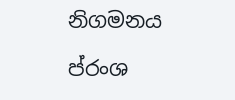නිගමනය

ප්රංශ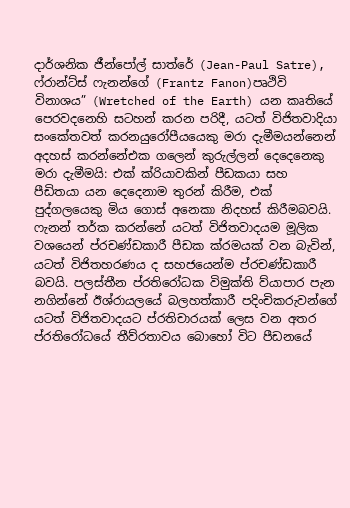දාර්ශනික ජීන්පෝල් සාත්රේ (Jean-Paul Satre), ෆ්රාන්ට්ස් ෆැනන්ගේ (Frantz Fanon)පෘථිවි විනාශය” (Wretched of the Earth) යන කෘතියේ පෙරවදනෙහි සටහන් කරන පරිදී, යටත් විජිතවාදියා සංකේතවත් කරනයුරෝපීයයෙකු මරා දැමීමයන්නෙන් අදහස් කරන්නේඑක ගලෙන් කුරුල්ලන් දෙදෙනෙකු මරා දැමීමයි: එක් ක්රියාවකින් පීඩකයා සහ පීඩිතයා යන දෙදෙනාම තුරන් කිරීම, එක් පුද්ගලයෙකු මිය ගොස් අනෙකා නිදහස් කිරීමබවයි. ෆැනන් තර්ක කරන්නේ යටත් විජිතවාදයම මූලික වශයෙන් ප්රචණ්ඩකාරී පීඩක ක්රමයක් වන බැවින්, යටත් විජිතහරණය ද සහජයෙන්ම ප්රචණ්ඩකාරී බවයි. පලස්තීන ප්රතිරෝධක විමුක්ති ව්යාපාර පැන නගින්නේ ඊශ්රායලයේ බලහත්කාරී පදිංචිකරුවන්ගේ යටත් විජිතවාදයට ප්රතිචාරයක් ලෙස වන අතර ප්රතිරෝධයේ තීව්රතාවය බොහෝ විට පීඩනයේ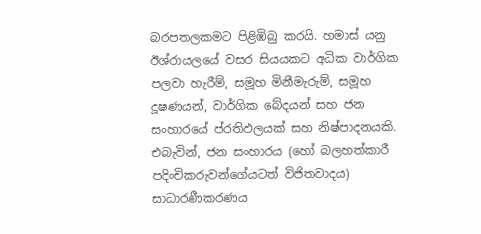බරපතලකමට පිළිඹිබු කරයි. හමාස් යනු ඊශ්රායලයේ වසර සියයකට අධික වාර්ගික පලවා හැරීම්, සමූහ මිනීමැරුම්, සමූහ දූෂණයන්, වාර්ගික බේදයන් සහ ජන සංහාරයේ ප්රතිඵලයක් සහ නිෂ්පාදනයකි. එබැවින්, ජන සංහාරය (හෝ බලහත්කාරී පදිංචිකරුවන්ගේයටත් විජිතවාදය) සාධාරණීකරණය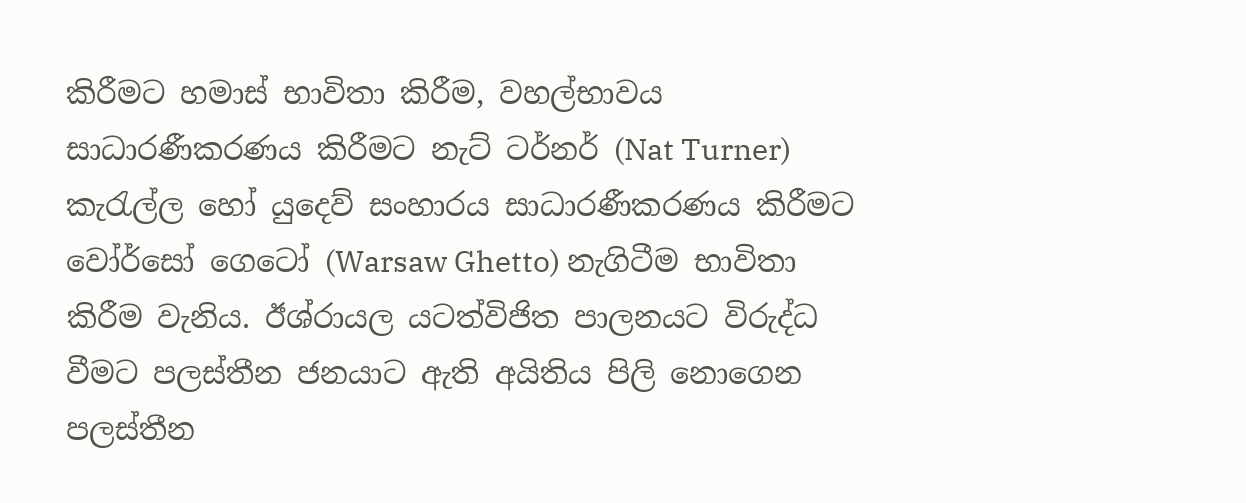කිරීමට හමාස් භාවිතා කිරීම, වහල්භාවය සාධාරණීකරණය කිරීමට නැට් ටර්නර් (Nat Turner) කැරැල්ල හෝ යුදෙව් සංහාරය සාධාරණීකරණය කිරීමට වෝර්සෝ ගෙටෝ (Warsaw Ghetto) නැගිටීම භාවිතා කිරීම වැනිය. ඊශ්රායල යටත්විජිත පාලනයට විරුද්ධ වීමට පලස්තීන ජනයාට ඇති අයිතිය පිලි නොගෙන පලස්තීන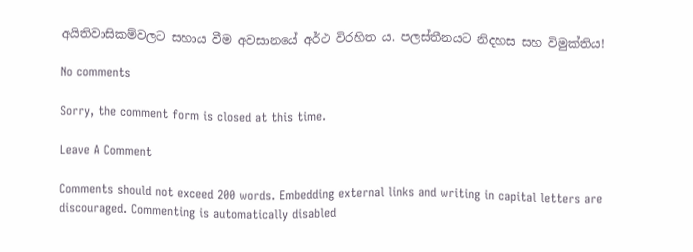අයිතිවාසිකම්වලට සහාය වීම අවසානයේ අර්ථ විරහිත ය. පලස්තීනයට නිදහස සහ විමුක්තිය!

No comments

Sorry, the comment form is closed at this time.

Leave A Comment

Comments should not exceed 200 words. Embedding external links and writing in capital letters are discouraged. Commenting is automatically disabled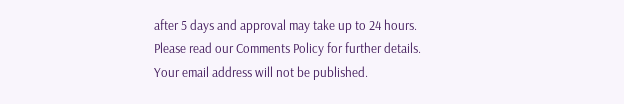after 5 days and approval may take up to 24 hours. Please read our Comments Policy for further details. Your email address will not be published.